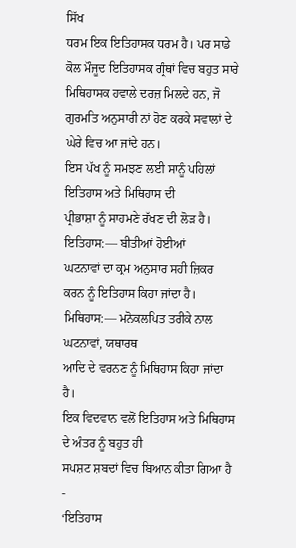ਸਿੱਖ
ਧਰਮ ਇਕ ਇਤਿਹਾਸਕ ਧਰਮ ਹੈ। ਪਰ ਸਾਡੇ ਕੋਲ ਮੌਜੂਦ ਇਤਿਹਾਸਕ ਗ੍ਰੰਥਾਂ ਵਿਚ ਬਹੁਤ ਸਾਰੇ
ਮਿਥਿਹਾਸਕ ਹਵਾਲੇ ਦਰਜ਼ ਮਿਲਦੇ ਹਨ, ਜੋ ਗੁਰਮਤਿ ਅਨੁਸਾਰੀ ਨਾਂ ਹੋਣ ਕਰਕੇ ਸਵਾਲਾਂ ਦੇ
ਘੇਰੇ ਵਿਚ ਆ ਜਾਂਦੇ ਹਨ।
ਇਸ ਪੱਖ ਨੂੰ ਸਮਝਣ ਲਈ ਸਾਨੂੰ ਪਹਿਲਾਂ ਇਤਿਹਾਸ ਅਤੇ ਮਿਥਿਹਾਸ ਦੀ
ਪ੍ਰੀਭਾਸ਼ਾ ਨੂੰ ਸਾਹਮਣੇ ਰੱਖਣ ਦੀ ਲੋੜ ਹੈ।
ਇਤਿਹਾਸ:— ਬੀਤੀਆਂ ਹੋਈਆਂ
ਘਟਨਾਵਾਂ ਦਾ ਕ੍ਰਮ ਅਨੁਸਾਰ ਸਹੀ ਜ਼ਿਕਰ ਕਰਨ ਨੂੰ ਇਤਿਹਾਸ ਕਿਹਾ ਜਾਂਦਾ ਹੈ।
ਮਿਥਿਹਾਸ:— ਮਨੋਕਲਪਿਤ ਤਰੀਕੇ ਨਾਲ ਘਟਨਾਵਾਂ, ਯਥਾਰਥ
ਆਦਿ ਦੇ ਵਰਨਣ ਨੂੰ ਮਿਥਿਹਾਸ ਕਿਹਾ ਜਾਂਦਾ ਹੈ।
ਇਕ ਵਿਦਵਾਨ ਵਲੋਂ ਇਤਿਹਾਸ ਅਤੇ ਮਿਥਿਹਾਸ ਦੇ ਅੰਤਰ ਨੂੰ ਬਹੁਤ ਹੀ
ਸਪਸ਼ਟ ਸ਼ਬਦਾਂ ਵਿਚ ਬਿਆਨ ਕੀਤਾ ਗਿਆ ਹੈ -
‘ਇਤਿਹਾਸ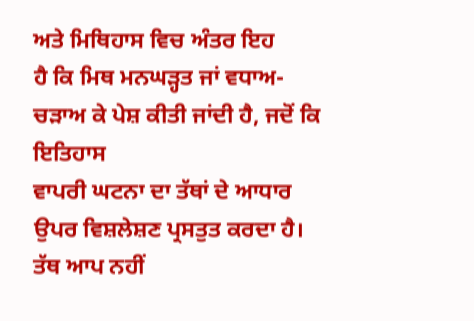ਅਤੇ ਮਿਥਿਹਾਸ ਵਿਚ ਅੰਤਰ ਇਹ
ਹੈ ਕਿ ਮਿਥ ਮਨਘੜ੍ਹਤ ਜਾਂ ਵਧਾਅ-ਚੜਾਅ ਕੇ ਪੇਸ਼ ਕੀਤੀ ਜਾਂਦੀ ਹੈ, ਜਦੋਂ ਕਿ ਇਤਿਹਾਸ
ਵਾਪਰੀ ਘਟਨਾ ਦਾ ਤੱਥਾਂ ਦੇ ਆਧਾਰ ਉਪਰ ਵਿਸ਼ਲੇਸ਼ਣ ਪ੍ਰਸਤੁਤ ਕਰਦਾ ਹੈ। ਤੱਥ ਆਪ ਨਹੀਂ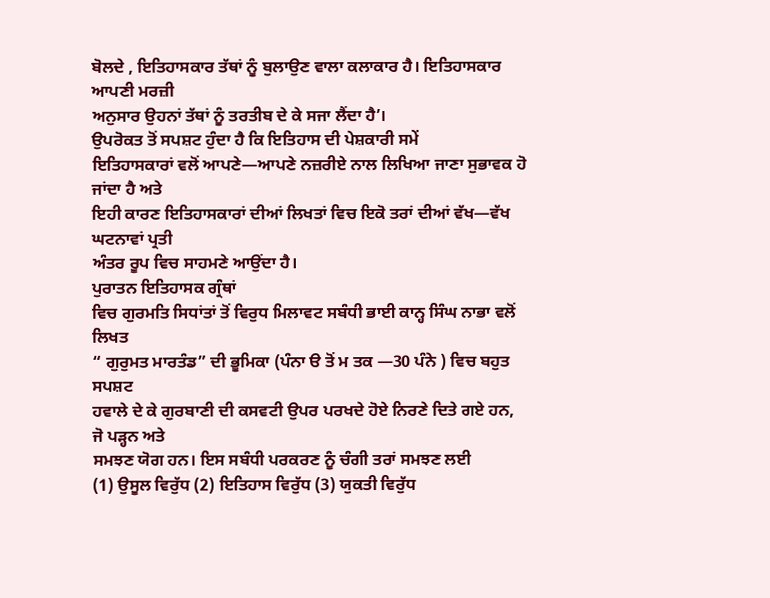ਬੋਲਦੇ , ਇਤਿਹਾਸਕਾਰ ਤੱਥਾਂ ਨੂੰ ਬੁਲਾਉਣ ਵਾਲਾ ਕਲਾਕਾਰ ਹੈ। ਇਤਿਹਾਸਕਾਰ ਆਪਣੀ ਮਰਜ਼ੀ
ਅਨੁਸਾਰ ਉਹਨਾਂ ਤੱਥਾਂ ਨੂੰ ਤਰਤੀਬ ਦੇ ਕੇ ਸਜਾ ਲੈਂਦਾ ਹੈ’।
ਉਪਰੋਕਤ ਤੋਂ ਸਪਸ਼ਟ ਹੁੰਦਾ ਹੈ ਕਿ ਇਤਿਹਾਸ ਦੀ ਪੇਸ਼ਕਾਰੀ ਸਮੇਂ
ਇਤਿਹਾਸਕਾਰਾਂ ਵਲੋਂ ਆਪਣੇ—ਆਪਣੇ ਨਜ਼ਰੀਏ ਨਾਲ ਲਿਖਿਆ ਜਾਣਾ ਸੁਭਾਵਕ ਹੋ ਜਾਂਦਾ ਹੈ ਅਤੇ
ਇਹੀ ਕਾਰਣ ਇਤਿਹਾਸਕਾਰਾਂ ਦੀਆਂ ਲਿਖਤਾਂ ਵਿਚ ਇਕੋ ਤਰਾਂ ਦੀਆਂ ਵੱਖ—ਵੱਖ ਘਟਨਾਵਾਂ ਪ੍ਰਤੀ
ਅੰਤਰ ਰੂਪ ਵਿਚ ਸਾਹਮਣੇ ਆਉਂਦਾ ਹੈ।
ਪੁਰਾਤਨ ਇਤਿਹਾਸਕ ਗ੍ਰੰਥਾਂ
ਵਿਚ ਗੁਰਮਤਿ ਸਿਧਾਂਤਾਂ ਤੋਂ ਵਿਰੁਧ ਮਿਲਾਵਟ ਸਬੰਧੀ ਭਾਈ ਕਾਨ੍ਹ ਸਿੰਘ ਨਾਭਾ ਵਲੋਂ ਲਿਖਤ
“ ਗੁਰੁਮਤ ਮਾਰਤੰਡ” ਦੀ ਭੂਮਿਕਾ (ਪੰਨਾ ੳ ਤੋਂ ਮ ਤਕ —30 ਪੰਨੇ ) ਵਿਚ ਬਹੁਤ ਸਪਸ਼ਟ
ਹਵਾਲੇ ਦੇ ਕੇ ਗੁਰਬਾਣੀ ਦੀ ਕਸਵਟੀ ਉਪਰ ਪਰਖਦੇ ਹੋਏ ਨਿਰਣੇ ਦਿਤੇ ਗਏ ਹਨ, ਜੋ ਪੜ੍ਹਨ ਅਤੇ
ਸਮਝਣ ਯੋਗ ਹਨ। ਇਸ ਸਬੰਧੀ ਪਰਕਰਣ ਨੂੰ ਚੰਗੀ ਤਰਾਂ ਸਮਝਣ ਲਈ
(1) ਉਸੂਲ ਵਿਰੁੱਧ (2) ਇਤਿਹਾਸ ਵਿਰੁੱਧ (3) ਯੁਕਤੀ ਵਿਰੁੱਧ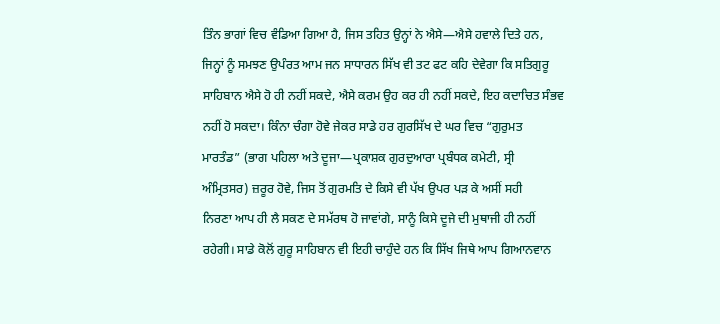ਤਿੰਨ ਭਾਗਾਂ ਵਿਚ ਵੰਡਿਆ ਗਿਆ ਹੈ, ਜਿਸ ਤਹਿਤ ਉਨ੍ਹਾਂ ਨੇ ਐਸੇ—ਐਸੇ ਹਵਾਲੇ ਦਿਤੇ ਹਨ,
ਜਿਨ੍ਹਾਂ ਨੂੰ ਸਮਝਣ ਉਪੰਰਤ ਆਮ ਜਨ ਸਾਧਾਰਨ ਸਿੱਖ ਵੀ ਤਟ ਫਟ ਕਹਿ ਦੇਵੇਗਾ ਕਿ ਸਤਿਗੁਰੂ
ਸਾਹਿਬਾਨ ਐਸੇ ਹੋ ਹੀ ਨਹੀਂ ਸਕਦੇ, ਐਸੇ ਕਰਮ ਉਹ ਕਰ ਹੀ ਨਹੀਂ ਸਕਦੇ, ਇਹ ਕਦਾਚਿਤ ਸੰਭਵ
ਨਹੀਂ ਹੋ ਸਕਦਾ। ਕਿੰਨਾ ਚੰਗਾ ਹੋਵੇ ਜੇਕਰ ਸਾਡੇ ਹਰ ਗੁਰਸਿੱਖ ਦੇ ਘਰ ਵਿਚ “ਗੁਰੁਮਤ
ਮਾਰਤੰਡ” (ਭਾਗ ਪਹਿਲਾ ਅਤੇ ਦੂਜਾ—ਪ੍ਰਕਾਸ਼ਕ ਗੁਰਦੁਆਰਾ ਪ੍ਰਬੰਧਕ ਕਮੇਟੀ, ਸ੍ਰੀ
ਅੰਮ੍ਰਿਤਸਰ) ਜ਼ਰੂਰ ਹੋਵੇ, ਜਿਸ ਤੋਂ ਗੁਰਮਤਿ ਦੇ ਕਿਸੇ ਵੀ ਪੱਖ ਉਪਰ ਪੜ ਕੇ ਅਸੀਂ ਸਹੀ
ਨਿਰਣਾ ਆਪ ਹੀ ਲੈ ਸਕਣ ਦੇ ਸਮੱਰਥ ਹੋ ਜਾਵਾਂਗੇ, ਸਾਨੂੰ ਕਿਸੇ ਦੂਜੇ ਦੀ ਮੁਥਾਜੀ ਹੀ ਨਹੀਂ
ਰਹੇਗੀ। ਸਾਡੇ ਕੋਲੋਂ ਗੁਰੂ ਸਾਹਿਬਾਨ ਵੀ ਇਹੀ ਚਾਹੁੰਦੇ ਹਨ ਕਿ ਸਿੱਖ ਜਿਥੇ ਆਪ ਗਿਆਨਵਾਨ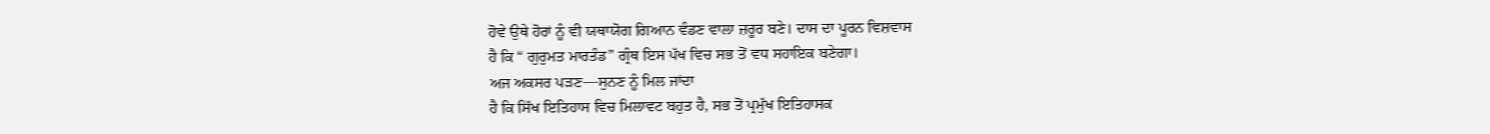ਹੋਵੇ ਉਥੇ ਹੋਰਾਂ ਨੂੰ ਵੀ ਯਥਾਯੋਗ ਗਿਆਨ ਵੰਡਣ ਵਾਲਾ ਜ਼ਰੂਰ ਬਣੇ। ਦਾਸ ਦਾ ਪੂਰਨ ਵਿਸ਼ਵਾਸ
ਹੈ ਕਿ “ ਗੁਰੁਮਤ ਮਾਰਤੰਡ” ਗ੍ਰੰਥ ਇਸ ਪੱਖ ਵਿਚ ਸਭ ਤੋਂ ਵਧ ਸਹਾਇਕ ਬਣੇਗਾ।
ਅਜ ਅਕਸਰ ਪੜਣ—ਸੁਨਣ ਨੂੰ ਮਿਲ ਜਾਂਦਾ
ਹੈ ਕਿ ਸਿੱਖ ਇਤਿਹਾਸ ਵਿਚ ਮਿਲਾਵਟ ਬਹੁਤ ਹੈ, ਸਭ ਤੋਂ ਪ੍ਰਮੁੱਖ ਇਤਿਹਾਸਕ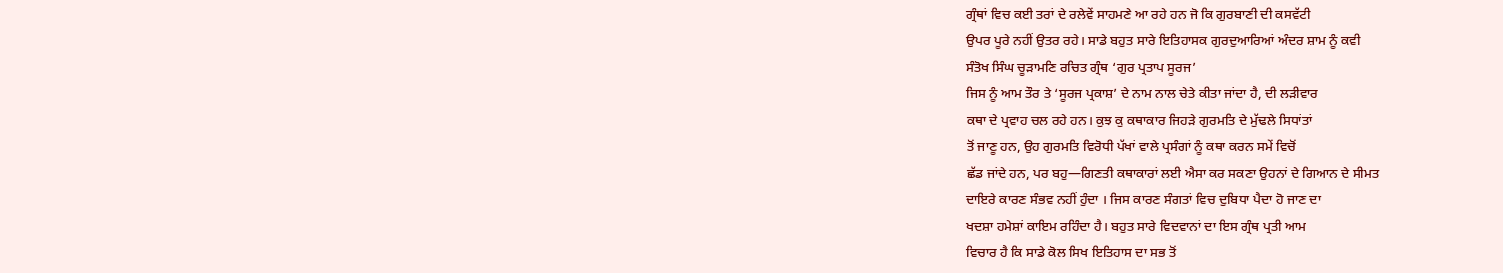ਗ੍ਰੰਥਾਂ ਵਿਚ ਕਈ ਤਰਾਂ ਦੇ ਰਲੇਵੇਂ ਸਾਹਮਣੇ ਆ ਰਹੇ ਹਨ ਜੋ ਕਿ ਗੁਰਬਾਣੀ ਦੀ ਕਸਵੱਟੀ
ਉਪਰ ਪੂਰੇ ਨਹੀਂ ਉਤਰ ਰਹੇ। ਸਾਡੇ ਬਹੁਤ ਸਾਰੇ ਇਤਿਹਾਸਕ ਗੁਰਦੁਆਰਿਆਂ ਅੰਦਰ ਸ਼ਾਮ ਨੂੰ ਕਵੀ
ਸੰਤੋਖ ਸਿੰਘ ਚੂੜਾਮਣਿ ਰਚਿਤ ਗ੍ਰੰਥ ‘ਗੁਰ ਪ੍ਰਤਾਪ ਸੂਰਜ’
ਜਿਸ ਨੂੰ ਆਮ ਤੌਰ ਤੇ ‘ਸੂਰਜ ਪ੍ਰਕਾਸ਼’ ਦੇ ਨਾਮ ਨਾਲ ਚੇਤੇ ਕੀਤਾ ਜਾਂਦਾ ਹੈ, ਦੀ ਲੜੀਵਾਰ
ਕਥਾ ਦੇ ਪ੍ਰਵਾਹ ਚਲ ਰਹੇ ਹਨ। ਕੁਝ ਕੁ ਕਥਾਕਾਰ ਜਿਹੜੇ ਗੁਰਮਤਿ ਦੇ ਮੁੱਢਲੇ ਸਿਧਾਂਤਾਂ
ਤੋਂ ਜਾਣੂ ਹਨ, ਉਹ ਗੁਰਮਤਿ ਵਿਰੋਧੀ ਪੱਖਾਂ ਵਾਲੇ ਪ੍ਰਸੰਗਾਂ ਨੂੰ ਕਥਾ ਕਰਨ ਸਮੇਂ ਵਿਚੋਂ
ਛੱਡ ਜਾਂਦੇ ਹਨ, ਪਰ ਬਹੁ—ਗਿਣਤੀ ਕਥਾਕਾਰਾਂ ਲਈ ਐਸਾ ਕਰ ਸਕਣਾ ਉਹਨਾਂ ਦੇ ਗਿਆਨ ਦੇ ਸੀਮਤ
ਦਾਇਰੇ ਕਾਰਣ ਸੰਭਵ ਨਹੀਂ ਹੁੰਦਾ । ਜਿਸ ਕਾਰਣ ਸੰਗਤਾਂ ਵਿਚ ਦੁਬਿਧਾ ਪੈਦਾ ਹੋ ਜਾਣ ਦਾ
ਖਦਸ਼ਾ ਹਮੇਸ਼ਾਂ ਕਾਇਮ ਰਹਿੰਦਾ ਹੈ। ਬਹੁਤ ਸਾਰੇ ਵਿਦਵਾਨਾਂ ਦਾ ਇਸ ਗ੍ਰੰਥ ਪ੍ਰਤੀ ਆਮ
ਵਿਚਾਰ ਹੈ ਕਿ ਸਾਡੇ ਕੋਲ ਸਿਖ ਇਤਿਹਾਸ ਦਾ ਸਭ ਤੋਂ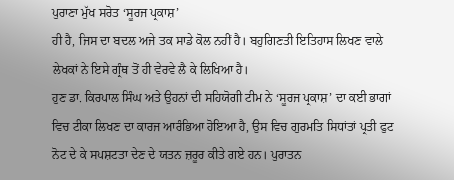ਪੁਰਾਣਾ ਮੁੱਖ ਸਰੋਤ ‘ਸੂਰਜ ਪ੍ਰਕਾਸ਼’
ਹੀ ਹੈ, ਜਿਸ ਦਾ ਬਦਲ ਅਜੇ ਤਕ ਸਾਡੇ ਕੋਲ ਨਹੀਂ ਹੈ। ਬਹੁਗਿਣਤੀ ਇਤਿਹਾਸ ਲਿਖਣ ਵਾਲੇ
ਲੇਖਕਾਂ ਨੇ ਇਸੇ ਗ੍ਰੰਥ ਤੋਂ ਹੀ ਵੇਰਵੇ ਲੈ ਕੇ ਲਿਖਿਆ ਹੈ।
ਹੁਣ ਡਾ. ਕਿਰਪਾਲ ਸਿੰਘ ਅਤੇ ਉਹਨਾਂ ਦੀ ਸਹਿਯੋਗੀ ਟੀਮ ਨੇ ‘ਸੂਰਜ ਪ੍ਰਕਾਸ਼’ ਦਾ ਕਈ ਭਾਗਾਂ
ਵਿਚ ਟੀਕਾ ਲਿਖਣ ਦਾ ਕਾਰਜ ਆਰੰਭਿਆ ਹੋਇਆ ਹੈ, ਉਸ ਵਿਚ ਗੁਰਮਤਿ ਸਿਧਾਂਤਾਂ ਪ੍ਰਤੀ ਫੁਟ
ਨੋਟ ਦੇ ਕੇ ਸਪਸ਼ਟਤਾ ਦੇਣ ਦੇ ਯਤਨ ਜ਼ਰੂਰ ਕੀਤੇ ਗਏ ਹਨ। ਪੁਰਾਤਨ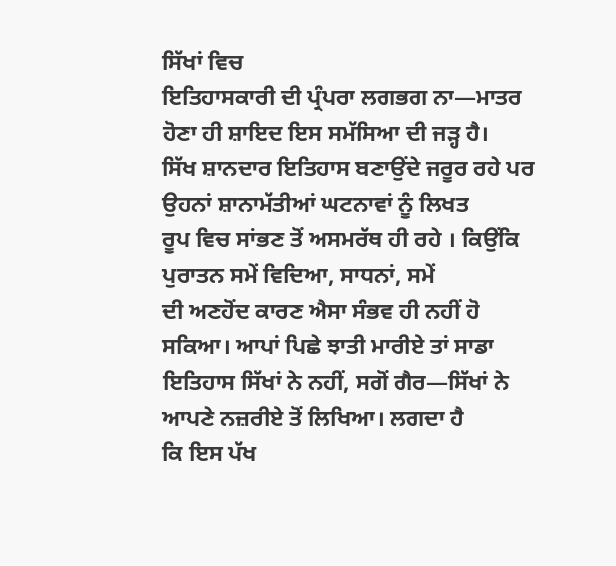ਸਿੱਖਾਂ ਵਿਚ
ਇਤਿਹਾਸਕਾਰੀ ਦੀ ਪ੍ਰੰਪਰਾ ਲਗਭਗ ਨਾ—ਮਾਤਰ ਹੋਣਾ ਹੀ ਸ਼ਾਇਦ ਇਸ ਸਮੱਸਿਆ ਦੀ ਜੜ੍ਹ ਹੈ।
ਸਿੱਖ ਸ਼ਾਨਦਾਰ ਇਤਿਹਾਸ ਬਣਾਉਂਦੇ ਜਰੂਰ ਰਹੇ ਪਰ ਉਹਨਾਂ ਸ਼ਾਨਾਮੱਤੀਆਂ ਘਟਨਾਵਾਂ ਨੂੰ ਲਿਖਤ
ਰੂਪ ਵਿਚ ਸਾਂਭਣ ਤੋਂ ਅਸਮਰੱਥ ਹੀ ਰਹੇ । ਕਿਉਂਕਿ ਪੁਰਾਤਨ ਸਮੇਂ ਵਿਦਿਆ, ਸਾਧਨਾਂ, ਸਮੇਂ
ਦੀ ਅਣਹੋਂਦ ਕਾਰਣ ਐਸਾ ਸੰਭਵ ਹੀ ਨਹੀਂ ਹੋ ਸਕਿਆ। ਆਪਾਂ ਪਿਛੇ ਝਾਤੀ ਮਾਰੀਏ ਤਾਂ ਸਾਡਾ
ਇਤਿਹਾਸ ਸਿੱਖਾਂ ਨੇ ਨਹੀਂ, ਸਗੋਂ ਗੈਰ—ਸਿੱਖਾਂ ਨੇ ਆਪਣੇ ਨਜ਼ਰੀਏ ਤੋਂ ਲਿਖਿਆ। ਲਗਦਾ ਹੈ
ਕਿ ਇਸ ਪੱਖ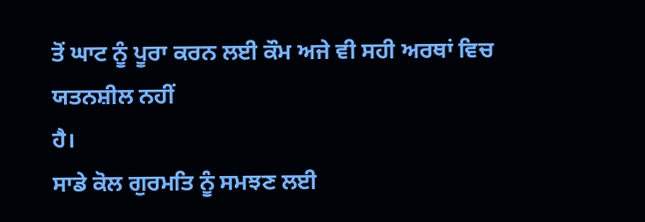ਤੋਂ ਘਾਟ ਨੂੰ ਪੂਰਾ ਕਰਨ ਲਈ ਕੌਮ ਅਜੇ ਵੀ ਸਹੀ ਅਰਥਾਂ ਵਿਚ ਯਤਨਸ਼ੀਲ ਨਹੀਂ
ਹੈ।
ਸਾਡੇ ਕੋਲ ਗੁਰਮਤਿ ਨੂੰ ਸਮਝਣ ਲਈ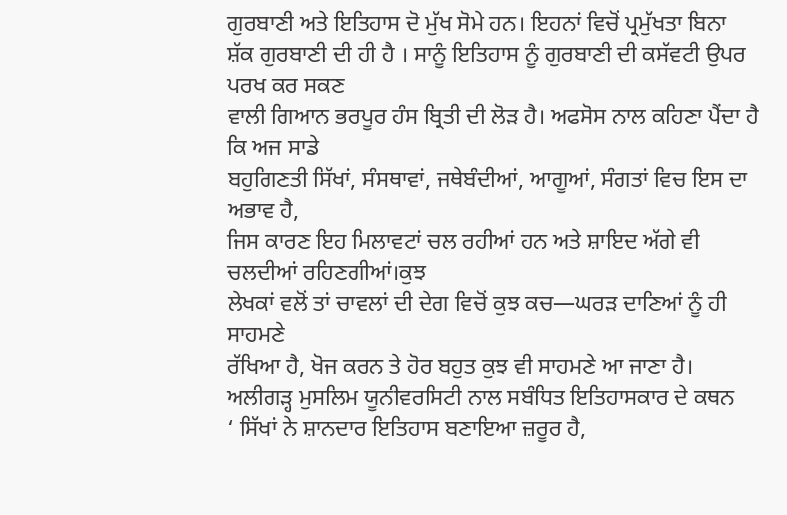ਗੁਰਬਾਣੀ ਅਤੇ ਇਤਿਹਾਸ ਦੋ ਮੁੱਖ ਸੋਮੇ ਹਨ। ਇਹਨਾਂ ਵਿਚੋਂ ਪ੍ਰਮੁੱਖਤਾ ਬਿਨਾ
ਸ਼ੱਕ ਗੁਰਬਾਣੀ ਦੀ ਹੀ ਹੈ । ਸਾਨੂੰ ਇਤਿਹਾਸ ਨੂੰ ਗੁਰਬਾਣੀ ਦੀ ਕਸੱਵਟੀ ਉਪਰ ਪਰਖ ਕਰ ਸਕਣ
ਵਾਲੀ ਗਿਆਨ ਭਰਪੂਰ ਹੰਸ ਬ੍ਰਿਤੀ ਦੀ ਲੋੜ ਹੈ। ਅਫਸੋਸ ਨਾਲ ਕਹਿਣਾ ਪੈਂਦਾ ਹੈ ਕਿ ਅਜ ਸਾਡੇ
ਬਹੁਗਿਣਤੀ ਸਿੱਖਾਂ, ਸੰਸਥਾਵਾਂ, ਜਥੇਬੰਦੀਆਂ, ਆਗੂਆਂ, ਸੰਗਤਾਂ ਵਿਚ ਇਸ ਦਾ ਅਭਾਵ ਹੈ,
ਜਿਸ ਕਾਰਣ ਇਹ ਮਿਲਾਵਟਾਂ ਚਲ ਰਹੀਆਂ ਹਨ ਅਤੇ ਸ਼ਾਇਦ ਅੱਗੇ ਵੀ ਚਲਦੀਆਂ ਰਹਿਣਗੀਆਂ।ਕੁਝ
ਲੇਖਕਾਂ ਵਲੋਂ ਤਾਂ ਚਾਵਲਾਂ ਦੀ ਦੇਗ ਵਿਚੋਂ ਕੁਝ ਕਚ—ਘਰੜ ਦਾਣਿਆਂ ਨੂੰ ਹੀ ਸਾਹਮਣੇ
ਰੱਖਿਆ ਹੈ, ਖੋਜ ਕਰਨ ਤੇ ਹੋਰ ਬਹੁਤ ਕੁਝ ਵੀ ਸਾਹਮਣੇ ਆ ਜਾਣਾ ਹੈ।
ਅਲੀਗੜ੍ਹ ਮੁਸਲਿਮ ਯੂਨੀਵਰਸਿਟੀ ਨਾਲ ਸਬੰਧਿਤ ਇਤਿਹਾਸਕਾਰ ਦੇ ਕਥਨ
‘ ਸਿੱਖਾਂ ਨੇ ਸ਼ਾਨਦਾਰ ਇਤਿਹਾਸ ਬਣਾਇਆ ਜ਼ਰੂਰ ਹੈ,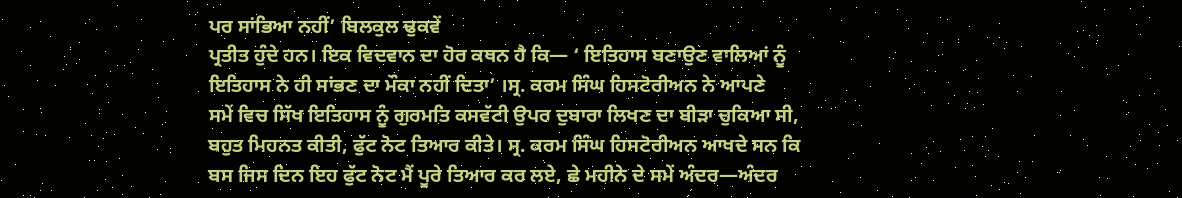ਪਰ ਸਾਂਭਿਆ ਨਹੀਂ’ ਬਿਲਕੁਲ ਢੁਕਵੇਂ
ਪ੍ਰਤੀਤ ਹੁੰਦੇ ਹਨ। ਇਕ ਵਿਦਵਾਨ ਦਾ ਹੋਰ ਕਥਨ ਹੈ ਕਿ— ‘ ਇਤਿਹਾਸ ਬਣਾਉਣ ਵਾਲਿਆਂ ਨੂੰ
ਇਤਿਹਾਸ ਨੇ ਹੀ ਸਾਂਭਣ ਦਾ ਮੌਕਾ ਨਹੀਂ ਦਿਤਾ’ ।ਸ੍ਰ. ਕਰਮ ਸਿੰਘ ਹਿਸਟੋਰੀਅਨ ਨੇ ਆਪਣੇ
ਸਮੇਂ ਵਿਚ ਸਿੱਖ ਇਤਿਹਾਸ ਨੂੰ ਗੁਰਮਤਿ ਕਸਵੱਟੀ ਉਪਰ ਦੁਬਾਰਾ ਲਿਖਣ ਦਾ ਬੀੜਾ ਚੁਕਿਆ ਸੀ,
ਬਹੁਤ ਮਿਹਨਤ ਕੀਤੀ, ਫੁੱਟ ਨੋਟ ਤਿਆਰ ਕੀਤੇ। ਸ੍ਰ. ਕਰਮ ਸਿੰਘ ਹਿਸਟੋਰੀਅਨ ਆਖਦੇ ਸਨ ਕਿ
ਬਸ ਜਿਸ ਦਿਨ ਇਹ ਫੁੱਟ ਨੋਟ ਮੈਂ ਪੂਰੇ ਤਿਆਰ ਕਰ ਲਏ, ਛੇ ਮਹੀਨੇ ਦੇ ਸਮੇਂ ਅੰਦਰ—ਅੰਦਰ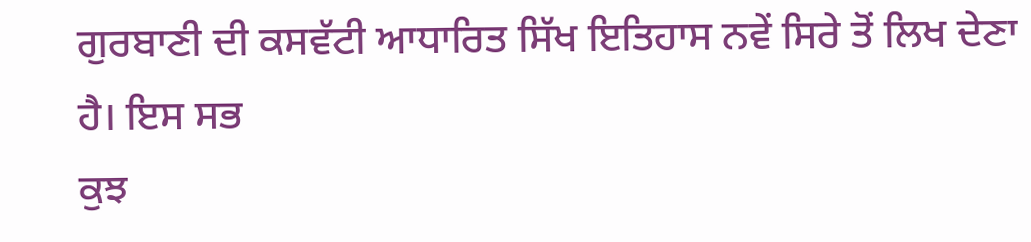ਗੁਰਬਾਣੀ ਦੀ ਕਸਵੱਟੀ ਆਧਾਰਿਤ ਸਿੱਖ ਇਤਿਹਾਸ ਨਵੇਂ ਸਿਰੇ ਤੋਂ ਲਿਖ ਦੇਣਾ ਹੈ। ਇਸ ਸਭ
ਕੁਝ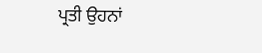ਪ੍ਰਤੀ ਉਹਨਾਂ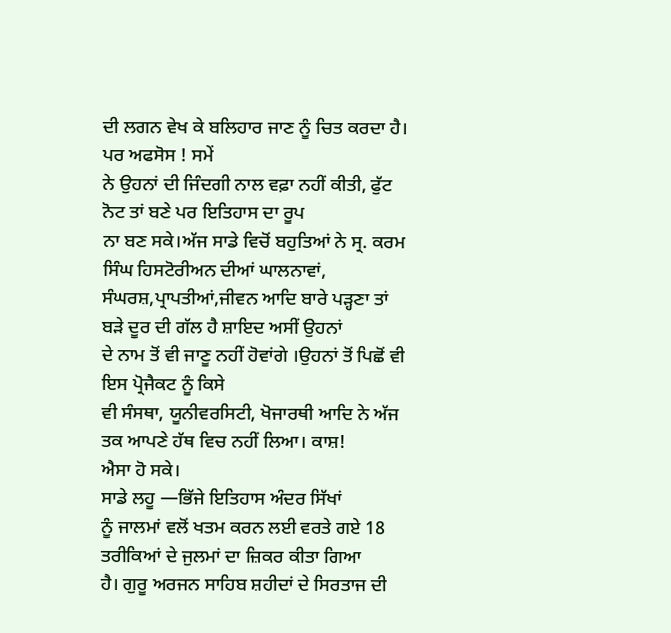ਦੀ ਲਗਨ ਵੇਖ ਕੇ ਬਲਿਹਾਰ ਜਾਣ ਨੂੰ ਚਿਤ ਕਰਦਾ ਹੈ। ਪਰ ਅਫਸੋਸ ! ਸਮੇਂ
ਨੇ ਉਹਨਾਂ ਦੀ ਜਿੰਦਗੀ ਨਾਲ ਵਫ਼ਾ ਨਹੀਂ ਕੀਤੀ, ਫੁੱਟ ਨੋਟ ਤਾਂ ਬਣੇ ਪਰ ਇਤਿਹਾਸ ਦਾ ਰੂਪ
ਨਾ ਬਣ ਸਕੇ।ਅੱਜ ਸਾਡੇ ਵਿਚੋਂ ਬਹੁਤਿਆਂ ਨੇ ਸ੍ਰ. ਕਰਮ ਸਿੰਘ ਹਿਸਟੋਰੀਅਨ ਦੀਆਂ ਘਾਲਨਾਵਾਂ,
ਸੰਘਰਸ਼,ਪ੍ਰਾਪਤੀਆਂ,ਜੀਵਨ ਆਦਿ ਬਾਰੇ ਪੜ੍ਹਣਾ ਤਾਂ ਬੜੇ ਦੂਰ ਦੀ ਗੱਲ ਹੈ ਸ਼ਾਇਦ ਅਸੀਂ ਉਹਨਾਂ
ਦੇ ਨਾਮ ਤੋਂ ਵੀ ਜਾਣੂ ਨਹੀਂ ਹੋਵਾਂਗੇ ।ਉਹਨਾਂ ਤੋਂ ਪਿਛੋਂ ਵੀ ਇਸ ਪ੍ਰੋਜੈਕਟ ਨੂੰ ਕਿਸੇ
ਵੀ ਸੰਸਥਾ, ਯੂਨੀਵਰਸਿਟੀ, ਖੋਜਾਰਥੀ ਆਦਿ ਨੇ ਅੱਜ ਤਕ ਆਪਣੇ ਹੱਥ ਵਿਚ ਨਹੀਂ ਲਿਆ। ਕਾਸ਼!
ਐਸਾ ਹੋ ਸਕੇ।
ਸਾਡੇ ਲਹੂ —ਭਿੱਜੇ ਇਤਿਹਾਸ ਅੰਦਰ ਸਿੱਖਾਂ
ਨੂੰ ਜਾਲਮਾਂ ਵਲੋਂ ਖਤਮ ਕਰਨ ਲਈ ਵਰਤੇ ਗਏ 18 ਤਰੀਕਿਆਂ ਦੇ ਜੁਲਮਾਂ ਦਾ ਜ਼ਿਕਰ ਕੀਤਾ ਗਿਆ
ਹੈ। ਗੁਰੂ ਅਰਜਨ ਸਾਹਿਬ ਸ਼ਹੀਦਾਂ ਦੇ ਸਿਰਤਾਜ ਦੀ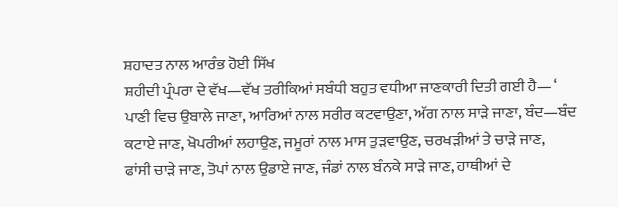ਸ਼ਹਾਦਤ ਨਾਲ ਆਰੰਭ ਹੋਈ ਸਿੱਖ
ਸ਼ਹੀਦੀ ਪ੍ਰੰਪਰਾ ਦੇ ਵੱਖ—ਵੱਖ ਤਰੀਕਿਆਂ ਸਬੰਧੀ ਬਹੁਤ ਵਧੀਆ ਜਾਣਕਾਰੀ ਦਿਤੀ ਗਈ ਹੈ— ‘
ਪਾਣੀ ਵਿਚ ਉਬਾਲੇ ਜਾਣਾ, ਆਰਿਆਂ ਨਾਲ ਸਰੀਰ ਕਟਵਾਉਣਾ, ਅੱਗ ਨਾਲ ਸਾੜੇ ਜਾਣਾ, ਬੰਦ—ਬੰਦ
ਕਟਾਏ ਜਾਣ, ਖੋਪਰੀਆਂ ਲਹਾਉਣ, ਜਮੂਰਾਂ ਨਾਲ ਮਾਸ ਤੁੜਵਾਉਣ, ਚਰਖੜੀਆਂ ਤੇ ਚਾੜੇ ਜਾਣ,
ਫਾਂਸੀ ਚਾੜੇ ਜਾਣ, ਤੋਪਾਂ ਨਾਲ ਉਡਾਏ ਜਾਣ, ਜੰਡਾਂ ਨਾਲ ਬੰਨਕੇ ਸਾੜੇ ਜਾਣ, ਹਾਥੀਆਂ ਦੇ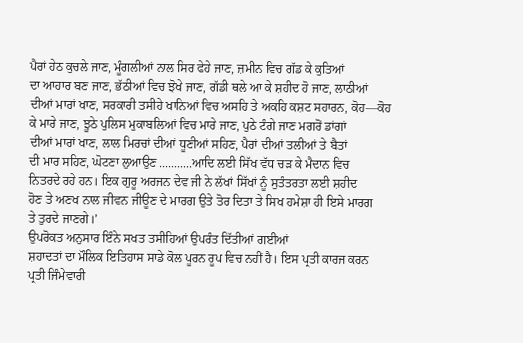ਪੈਰਾਂ ਹੇਠ ਕੁਚਲੇ ਜਾਣ, ਮੂੰਗਲੀਆਂ ਨਾਲ ਸਿਰ ਫੇਹੇ ਜਾਣ, ਜ਼ਮੀਨ ਵਿਚ ਗੱਡ ਕੇ ਕੁਤਿਆਂ
ਦਾ ਆਹਾਰ ਬਣ ਜਾਣ, ਭੱਠੀਆਂ ਵਿਚ ਝੋਖੇ ਜਾਣ, ਗੱਡੀ ਥਲੇ ਆ ਕੇ ਸ਼ਹੀਦ ਹੋ ਜਾਣ, ਲਾਠੀਆਂ
ਦੀਆਂ ਮਾਰਾਂ ਖਾਣ, ਸਰਕਾਰੀ ਤਸੀਹੇ ਖਾਨਿਆਂ ਵਿਚ ਅਸਹਿ ਤੇ ਅਕਹਿ ਕਸ਼ਟ ਸਹਾਰਨ, ਕੋਹ—ਕੋਹ
ਕੇ ਮਾਰੇ ਜਾਣ, ਝੂਠੇ ਪੁਲਿਸ ਮੁਕਾਬਲਿਆਂ ਵਿਚ ਮਾਰੇ ਜਾਣ, ਪੁਠੇ ਟੰਗੇ ਜਾਣ ਮਗਰੋਂ ਡਾਂਗਾਂ
ਦੀਆਂ ਮਾਰਾਂ ਖਾਣ, ਲਾਲ ਮਿਰਚਾਂ ਦੀਆਂ ਧੂਣੀਆਂ ਸਹਿਣ, ਪੈਰਾਂ ਦੀਆਂ ਤਲੀਆਂ ਤੇ ਬੈਤਾਂ
ਦੀ ਮਾਰ ਸਹਿਣ, ਘੋਟਣਾ ਲੁਆਉਣ ...........ਆਦਿ ਲਈ ਸਿੱਖ ਵੱਧ ਚੜ ਕੇ ਮੈਦਾਨ ਵਿਚ
ਨਿਤਰਦੇ ਰਹੇ ਹਨ। ਇਕ ਗੁਰੂ ਅਰਜਨ ਦੇਵ ਜੀ ਨੇ ਲੱਖਾਂ ਸਿੱਖਾਂ ਨੂੰ ਸੁਤੰਤਰਤਾ ਲਈ ਸ਼ਹੀਦ
ਹੋਣ ਤੇ ਅਣਖ ਨਾਲ ਜੀਵਨ ਜੀਊਣ ਦੇ ਮਾਰਗ ਉਤੇ ਤੋਰ ਦਿਤਾ ਤੇ ਸਿਖ ਹਮੇਸ਼ਾ ਹੀ ਇਸੇ ਮਾਰਗ
ਤੇ ਤੁਰਦੇ ਜਾਣਗੇ।’
ਉਪਰੋਕਤ ਅਨੁਸਾਰ ਇੰਨੇ ਸਖਤ ਤਸੀਹਿਆਂ ਉਪਰੰਤ ਦਿੱਤੀਆਂ ਗਈਆਂ
ਸ਼ਹਾਦਤਾਂ ਦਾ ਮੌਲਿਕ ਇਤਿਹਾਸ ਸਾਡੇ ਕੋਲ ਪੂਰਨ ਰੂਪ ਵਿਚ ਨਹੀਂ ਹੈ। ਇਸ ਪ੍ਰਤੀ ਕਾਰਜ ਕਰਨ
ਪ੍ਰਤੀ ਜਿੰਮੇਵਾਰੀ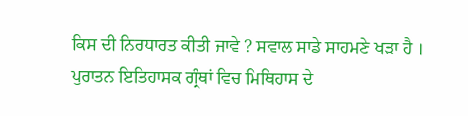ਕਿਸ ਦੀ ਨਿਰਧਾਰਤ ਕੀਤੀ ਜਾਵੇ ? ਸਵਾਲ ਸਾਡੇ ਸਾਹਮਣੇ ਖੜਾ ਹੈ ।
ਪੁਰਾਤਨ ਇਤਿਹਾਸਕ ਗ੍ਰੰਥਾਂ ਵਿਚ ਮਿਥਿਹਾਸ ਦੇ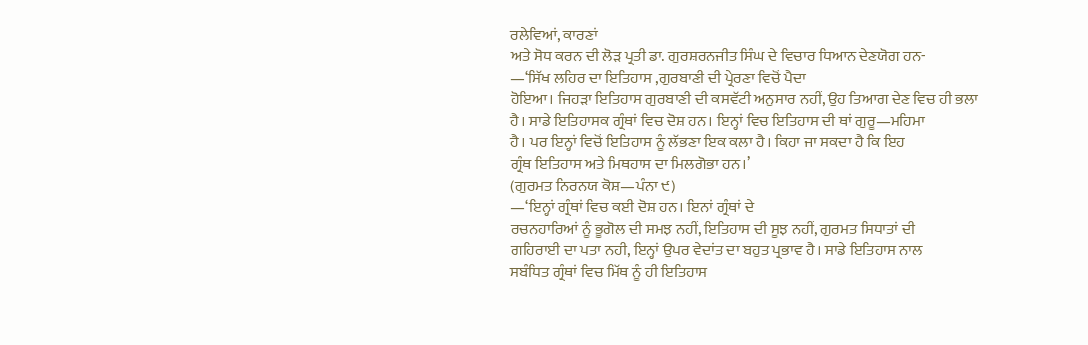ਰਲੇਵਿਆਂ, ਕਾਰਣਾਂ
ਅਤੇ ਸੋਧ ਕਰਨ ਦੀ ਲੋੜ ਪ੍ਰਤੀ ਡਾ. ਗੁਰਸ਼ਰਨਜੀਤ ਸਿੰਘ ਦੇ ਵਿਚਾਰ ਧਿਆਨ ਦੇਣਯੋਗ ਹਨ-
—‘ਸਿੱਖ ਲਹਿਰ ਦਾ ਇਤਿਹਾਸ ,ਗੁਰਬਾਣੀ ਦੀ ਪ੍ਰੇਰਣਾ ਵਿਚੋਂ ਪੈਦਾ
ਹੋਇਆ। ਜਿਹੜਾ ਇਤਿਹਾਸ ਗੁਰਬਾਣੀ ਦੀ ਕਸਵੱਟੀ ਅਨੁਸਾਰ ਨਹੀਂ, ਉਹ ਤਿਆਗ ਦੇਣ ਵਿਚ ਹੀ ਭਲਾ
ਹੈ। ਸਾਡੇ ਇਤਿਹਾਸਕ ਗ੍ਰੰਥਾਂ ਵਿਚ ਦੋਸ਼ ਹਨ। ਇਨ੍ਹਾਂ ਵਿਚ ਇਤਿਹਾਸ ਦੀ ਥਾਂ ਗੁਰੂ—ਮਹਿਮਾ
ਹੈ। ਪਰ ਇਨ੍ਹਾਂ ਵਿਚੋਂ ਇਤਿਹਾਸ ਨੂੰ ਲੱਭਣਾ ਇਕ ਕਲਾ ਹੈ। ਕਿਹਾ ਜਾ ਸਕਦਾ ਹੈ ਕਿ ਇਹ
ਗ੍ਰੰਥ ਇਤਿਹਾਸ ਅਤੇ ਮਿਥਹਾਸ ਦਾ ਮਿਲਗੋਭਾ ਹਨ।’
(ਗੁਰਮਤ ਨਿਰਨਯ ਕੋਸ਼—ਪੰਨਾ ੯)
—‘ਇਨ੍ਹਾਂ ਗ੍ਰੰਥਾਂ ਵਿਚ ਕਈ ਦੋਸ਼ ਹਨ। ਇਨਾਂ ਗ੍ਰੰਥਾਂ ਦੇ
ਰਚਨਹਾਰਿਆਂ ਨੂੰ ਭੂਗੋਲ ਦੀ ਸਮਝ ਨਹੀਂ, ਇਤਿਹਾਸ ਦੀ ਸੂਝ ਨਹੀਂ, ਗੁਰਮਤ ਸਿਧਾਤਾਂ ਦੀ
ਗਹਿਰਾਈ ਦਾ ਪਤਾ ਨਹੀ, ਇਨ੍ਹਾਂ ਉਪਰ ਵੇਦਾਂਤ ਦਾ ਬਹੁਤ ਪ੍ਰਭਾਵ ਹੈ। ਸਾਡੇ ਇਤਿਹਾਸ ਨਾਲ
ਸਬੰਧਿਤ ਗ੍ਰੰਥਾਂ ਵਿਚ ਮਿੱਥ ਨੂੰ ਹੀ ਇਤਿਹਾਸ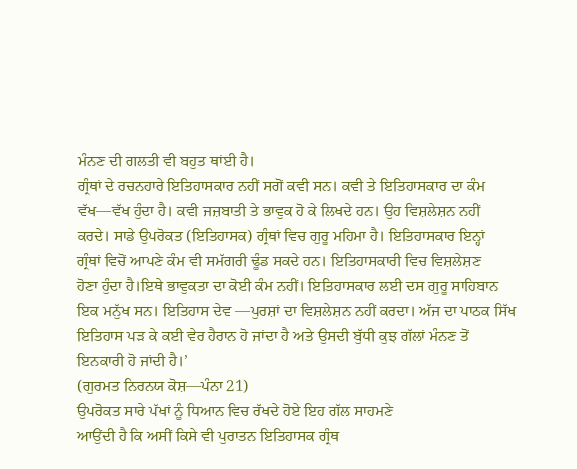ਮੰਨਣ ਦੀ ਗਲਤੀ ਵੀ ਬਹੁਤ ਥਾਂਈ ਹੈ।
ਗ੍ਰੰਥਾਂ ਦੇ ਰਚਨਹਾਰੇ ਇਤਿਹਾਸਕਾਰ ਨਹੀਂ ਸਗੋਂ ਕਵੀ ਸਨ। ਕਵੀ ਤੇ ਇਤਿਹਾਸਕਾਰ ਦਾ ਕੰਮ
ਵੱਖ—ਵੱਖ ਹੁੰਦਾ ਹੈ। ਕਵੀ ਜਜ਼ਬਾਤੀ ਤੇ ਭਾਵੁਕ ਹੋ ਕੇ ਲਿਖਦੇ ਹਨ। ਉਹ ਵਿਸ਼ਲੇਸ਼ਨ ਨਹੀਂ
ਕਰਦੇ। ਸਾਡੇ ਉਪਰੋਕਤ (ਇਤਿਹਾਸਕ) ਗ੍ਰੰਥਾਂ ਵਿਚ ਗੁਰੂ ਮਹਿਮਾ ਹੈ। ਇਤਿਹਾਸਕਾਰ ਇਨ੍ਹਾਂ
ਗ੍ਰੰਥਾਂ ਵਿਚੋਂ ਆਪਣੇ ਕੰਮ ਵੀ ਸਮੱਗਰੀ ਢੂੰਡ ਸਕਦੇ ਹਨ। ਇਤਿਹਾਸਕਾਰੀ ਵਿਚ ਵਿਸ਼ਲੇਸ਼ਣ
ਹੋਣਾ ਹੁੰਦਾ ਹੈ।ਇਥੇ ਭਾਵੁਕਤਾ ਦਾ ਕੋਈ ਕੰਮ ਨਹੀਂ। ਇਤਿਹਾਸਕਾਰ ਲਈ ਦਸ ਗੁਰੂ ਸਾਹਿਬਾਨ
ਇਕ ਮਨੁੱਖ ਸਨ। ਇਤਿਹਾਸ ਦੇਵ —ਪੁਰਸ਼ਾਂ ਦਾ ਵਿਸ਼ਲੇਸ਼ਨ ਨਹੀਂ ਕਰਦਾ। ਅੱਜ ਦਾ ਪਾਠਕ ਸਿੱਖ
ਇਤਿਹਾਸ ਪੜ ਕੇ ਕਈ ਵੇਰ ਹੈਰਾਨ ਹੋ ਜਾਂਦਾ ਹੈ ਅਤੇ ਉਸਦੀ ਬੁੱਧੀ ਕੁਝ ਗੱਲਾਂ ਮੰਨਣ ਤੋਂ
ਇਨਕਾਰੀ ਹੋ ਜਾਂਦੀ ਹੈ।’
(ਗੁਰਮਤ ਨਿਰਨਯ ਕੋਸ਼—ਪੰਨਾ 21)
ਉਪਰੋਕਤ ਸਾਰੇ ਪੱਖਾਂ ਨੂੰ ਧਿਆਨ ਵਿਚ ਰੱਖਦੇ ਹੋਏ ਇਹ ਗੱਲ ਸਾਹਮਣੇ
ਆਉਂਦੀ ਹੈ ਕਿ ਅਸੀਂ ਕਿਸੇ ਵੀ ਪੁਰਾਤਨ ਇਤਿਹਾਸਕ ਗ੍ਰੰਥ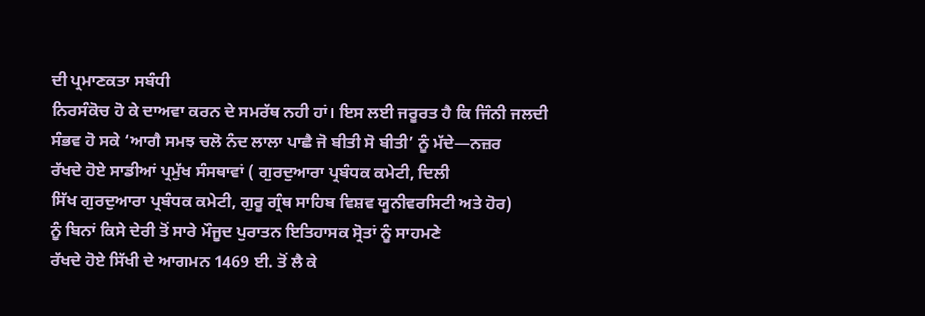ਦੀ ਪ੍ਰਮਾਣਕਤਾ ਸਬੰਧੀ
ਨਿਰਸੰਕੋਚ ਹੋ ਕੇ ਦਾਅਵਾ ਕਰਨ ਦੇ ਸਮਰੱਥ ਨਹੀ ਹਾਂ। ਇਸ ਲਈ ਜਰੂਰਤ ਹੈ ਕਿ ਜਿੰਨੀ ਜਲਦੀ
ਸੰਭਵ ਹੋ ਸਕੇ ‘ਆਗੈ ਸਮਝ ਚਲੋ ਨੰਦ ਲਾਲਾ ਪਾਛੈ ਜੋ ਬੀਤੀ ਸੋ ਬੀਤੀ’ ਨੂੰ ਮੱਦੇ—ਨਜ਼ਰ
ਰੱਖਦੇ ਹੋਏ ਸਾਡੀਆਂ ਪ੍ਰਮੁੱਖ ਸੰਸਥਾਵਾਂ ( ਗੁਰਦੁਆਰਾ ਪ੍ਰਬੰਧਕ ਕਮੇਟੀ, ਦਿਲੀ
ਸਿੱਖ ਗੁਰਦੁਆਰਾ ਪ੍ਰਬੰਧਕ ਕਮੇਟੀ, ਗੁਰੂ ਗ੍ਰੰਥ ਸਾਹਿਬ ਵਿਸ਼ਵ ਯੂਨੀਵਰਸਿਟੀ ਅਤੇ ਹੋਰ)
ਨੂੰ ਬਿਨਾਂ ਕਿਸੇ ਦੇਰੀ ਤੋਂ ਸਾਰੇ ਮੌਜੂਦ ਪੁਰਾਤਨ ਇਤਿਹਾਸਕ ਸ੍ਰੋਤਾਂ ਨੂੰ ਸਾਹਮਣੇ
ਰੱਖਦੇ ਹੋਏ ਸਿੱਖੀ ਦੇ ਆਗਮਨ 1469 ਈ. ਤੋਂ ਲੈ ਕੇ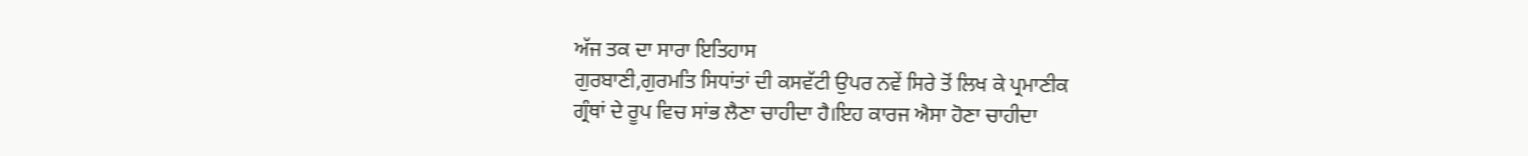ਅੱਜ ਤਕ ਦਾ ਸਾਰਾ ਇਤਿਹਾਸ
ਗੁਰਬਾਣੀ,ਗੁਰਮਤਿ ਸਿਧਾਂਤਾਂ ਦੀ ਕਸਵੱਟੀ ਉਪਰ ਨਵੇਂ ਸਿਰੇ ਤੋਂ ਲਿਖ ਕੇ ਪ੍ਰਮਾਣੀਕ
ਗ੍ਰੰਥਾਂ ਦੇ ਰੂਪ ਵਿਚ ਸਾਂਭ ਲੈਣਾ ਚਾਹੀਦਾ ਹੈ।ਇਹ ਕਾਰਜ ਐਸਾ ਹੋਣਾ ਚਾਹੀਦਾ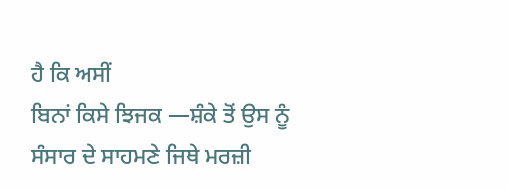ਹੈ ਕਿ ਅਸੀਂ
ਬਿਨਾਂ ਕਿਸੇ ਝਿਜਕ —ਸ਼ੰਕੇ ਤੋਂ ਉਸ ਨੂੰ ਸੰਸਾਰ ਦੇ ਸਾਹਮਣੇ ਜਿਥੇ ਮਰਜ਼ੀ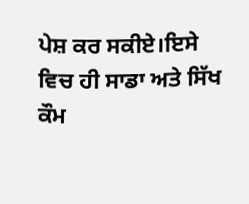ਪੇਸ਼ ਕਰ ਸਕੀਏ।ਇਸੇ
ਵਿਚ ਹੀ ਸਾਡਾ ਅਤੇ ਸਿੱਖ ਕੌਮ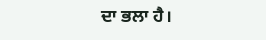ਦਾ ਭਲਾ ਹੈ।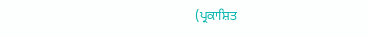(ਪ੍ਰਕਾਸ਼ਿਤ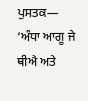ਪੁਸਤਕ— ‘ਅੰਧਾ ਆਗੂ ਜੇ ਥੀਐ ਅਤੇ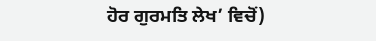ਹੋਰ ਗੁਰਮਤਿ ਲੇਖ’ ਵਿਚੋਂ)